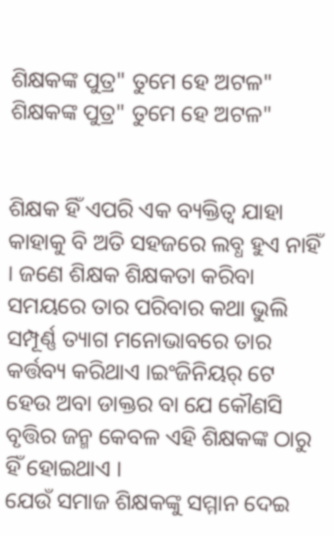ଶିକ୍ଷକଙ୍କ ପୁତ୍ର" ତୁମେ ହେ ଅଟଳ"
ଶିକ୍ଷକଙ୍କ ପୁତ୍ର" ତୁମେ ହେ ଅଟଳ"


ଶିକ୍ଷକ ହିଁ ଏପରି ଏକ ବ୍ୟକ୍ତିତ୍ବ ଯାହା କାହାକୁ ବି ଅତି ସହଜରେ ଲବ୍ଧ ହୁଏ ନାହିଁ । ଜଣେ ଶିକ୍ଷକ ଶିକ୍ଷକତା କରିବା ସମୟରେ ତାର ପରିବାର କଥା ଭୁଲି ସମ୍ପୂର୍ଣ୍ଣ ତ୍ୟାଗ ମନୋଭାବରେ ତାର କର୍ତ୍ତବ୍ୟ କରିଥାଏ ।ଇଂଜିନିୟର୍ ଟେ ହେଉ ଅବା ଡାକ୍ତର ବା ଯେ କୌଣସି ବୃତ୍ତିର ଜନ୍ମ କେବଳ ଏହି ଶିକ୍ଷକଙ୍କ ଠାରୁ ହିଁ ହୋଇଥାଏ ।
ଯେଉଁ ସମାଜ ଶିକ୍ଷକଙ୍କୁ ସମ୍ମାନ ଦେଇ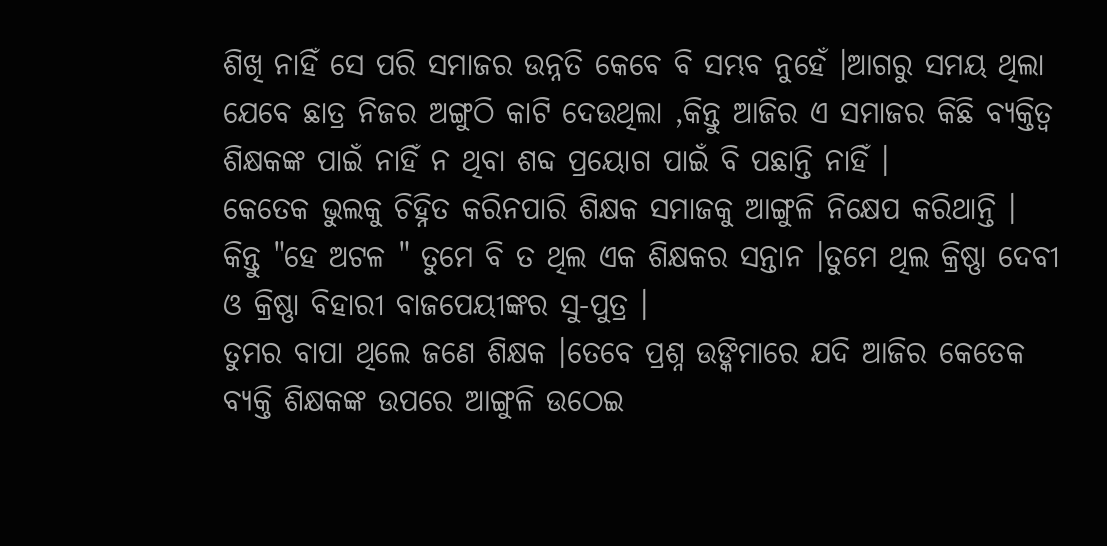ଶିଖି ନାହିଁ ସେ ପରି ସମାଜର ଉନ୍ନତି କେବେ ବି ସମ୍ଭବ ନୁହେଁ ।ଆଗରୁ ସମୟ ଥିଲା ଯେବେ ଛାତ୍ର ନିଜର ଅଙ୍ଗୁଠି କାଟି ଦେଉଥିଲା ,କିନ୍ତୁ ଆଜିର ଏ ସମାଜର କିଛି ବ୍ୟକ୍ତିତ୍ବ ଶିକ୍ଷକଙ୍କ ପାଇଁ ନାହିଁ ନ ଥିବା ଶବ୍ଦ ପ୍ରୟୋଗ ପାଇଁ ବି ପଛାନ୍ତି ନାହିଁ ।
କେତେକ ଭୁଲକୁ ଚିହ୍ନିତ କରିନପାରି ଶିକ୍ଷକ ସମାଜକୁ ଆଙ୍ଗୁଳି ନିକ୍ଷେପ କରିଥାନ୍ତି ।
କିନ୍ତୁ "ହେ ଅଟଳ " ତୁମେ ବି ତ ଥିଲ ଏକ ଶିକ୍ଷକର ସନ୍ତାନ ।ତୁମେ ଥିଲ କ୍ରିଷ୍ଣା ଦେବୀ ଓ କ୍ରିଷ୍ଣା ବିହାରୀ ବାଜପେୟୀଙ୍କର ସୁ-ପୁତ୍ର ।
ତୁମର ବାପା ଥିଲେ ଜଣେ ଶିକ୍ଷକ ।ତେବେ ପ୍ରଶ୍ନ ଉଙ୍କିମାରେ ଯଦି ଆଜିର କେତେକ ବ୍ୟକ୍ତି ଶିକ୍ଷକଙ୍କ ଉପରେ ଆଙ୍ଗୁଳି ଉଠେଇ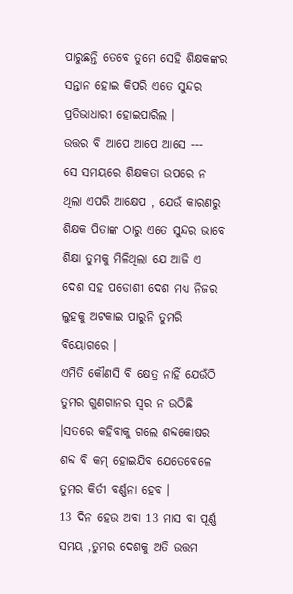ପାରୁଛନ୍ତି ତେବେ ତୁମେ ସେହି ଶିକ୍ଷକଙ୍କର ସନ୍ତାନ ହୋଇ କିପରି ଏତେ ସୁନ୍ଦର ପ୍ରତିଭାଧାରୀ ହୋଇପାରିଲ ।
ଉତ୍ତର ବି ଆପେ ଆପେ ଆସେ ---
ସେ ସମୟରେ ଶିକ୍ଷକତା ଉପରେ ନ ଥିଲା ଏପରି ଆକ୍ଷେପ , ଯେଉଁ କାରଣରୁ ଶିକ୍ଷକ ପିତାଙ୍କ ଠାରୁ ଏତେ ସୁନ୍ଦର ଭାବେ ଶିକ୍ଷା ତୁମକୁ ମିଳିଥିଲା ଯେ ଆଜି ଏ ଦେଶ ସହ ପଡୋଶୀ ଦେଶ ମଧ୍ୟ ନିଜର ଲୁହକୁ ଅଟକାଇ ପାରୁନି ତୁମରି ବିୟୋଗରେ ।
ଏମିତି କୌଣସି ବି କ୍ଷେତ୍ର ନାହିଁ ଯେଉଁଠି ତୁମର ଗୁଣଗାନର ସ୍ବର ନ ଉଠିଛି ।ସତରେ କହିବାକୁ ଗଲେ ଶବ୍ଦକୋଷର ଶବ୍ଦ ବି କମ୍ ହୋଇଯିବ ଯେତେବେଳେ ତୁମର କିର୍ତୀ ବର୍ଣ୍ଣନା ହେବ ।
13 ଦିନ ହେଉ ଅବା 13 ମାସ ବା ପୂର୍ଣ୍ଣ ସମୟ ,ତୁମର ଦେଶକୁ ଅତି ଉତ୍ତମ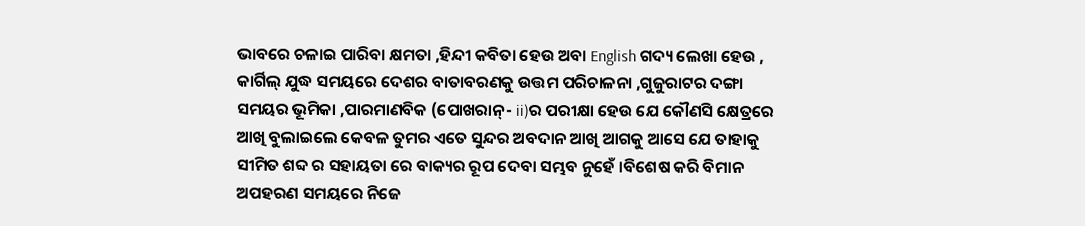ଭାବରେ ଚଳାଇ ପାରିବା କ୍ଷମତା ,ହିନ୍ଦୀ କବିତା ହେଉ ଅବା English ଗଦ୍ୟ ଲେଖା ହେଉ , କାର୍ଗିଲ୍ ଯୁଦ୍ଧ ସମୟରେ ଦେଶର ବାତାବରଣକୁ ଉତ୍ତମ ପରିଚାଳନା ,ଗୁଜୁରାଟର ଦଙ୍ଗା ସମୟର ଭୂମିକା ,ପାରମାଣବିକ (ପୋଖରାନ୍- ii)ର ପରୀକ୍ଷା ହେଉ ଯେ କୌଣସି କ୍ଷେତ୍ରରେ ଆଖି ବୁଲାଇଲେ କେବଳ ତୁମର ଏତେ ସୁନ୍ଦର ଅବଦାନ ଆଖି ଆଗକୁ ଆସେ ଯେ ତାହାକୁ ସୀମିତ ଶବ୍ଦ ର ସହାୟତା ରେ ବାକ୍ୟର ରୂପ ଦେବା ସମ୍ଭବ ନୁହେଁ ।ବିଶେଷ କରି ବିମାନ ଅପହରଣ ସମୟରେ ନିଜେ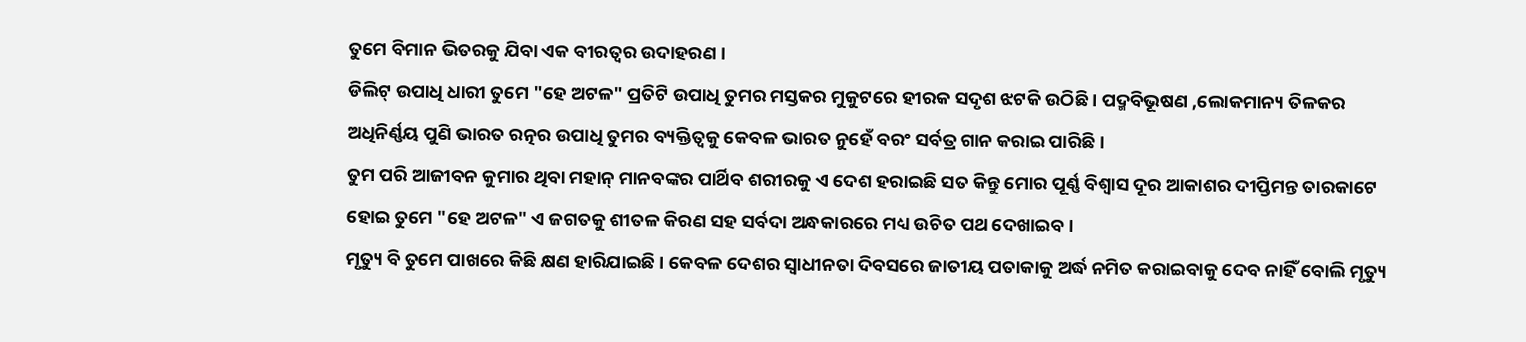ତୁମେ ବିମାନ ଭିତରକୁ ଯିବା ଏକ ବୀରତ୍ଵର ଉଦାହରଣ ।
ଡିଲିଟ୍ ଉପାଧି ଧାରୀ ତୁମେ "ହେ ଅଟଳ" ପ୍ରତିଟି ଉପାଧି ତୁମର ମସ୍ତକର ମୁକୁଟରେ ହୀରକ ସଦୃଶ ଝଟକି ଉଠିଛି । ପଦ୍ମବିଭୂଷଣ ,ଲୋକମାନ୍ୟ ତିଳକର ଅଧିନିର୍ଣ୍ଣୟ ପୁଣି ଭାରତ ରତ୍ନର ଉପାଧି ତୁମର ବ୍ୟକ୍ତିତ୍ବକୁ କେବଳ ଭାରତ ନୁହେଁ ବରଂ ସର୍ବତ୍ର ଗାନ କରାଇ ପାରିଛି ।
ତୁମ ପରି ଆଜୀବନ କୁମାର ଥିବା ମହାନ୍ ମାନବଙ୍କର ପାର୍ଥିବ ଶରୀରକୁ ଏ ଦେଶ ହରାଇଛି ସତ କିନ୍ତୁ ମୋର ପୂର୍ଣ୍ଣ ବିଶ୍ବାସ ଦୂର ଆକାଶର ଦୀପ୍ତିମନ୍ତ ତାରକାଟେ ହୋଇ ତୁମେ "ହେ ଅଟଳ" ଏ ଜଗତକୁ ଶୀତଳ କିରଣ ସହ ସର୍ବଦା ଅନ୍ଧକାରରେ ମଧ୍ୟ ଉଚିତ ପଥ ଦେଖାଇବ ।
ମୃତ୍ୟୁ ବି ତୁମେ ପାଖରେ କିଛି କ୍ଷଣ ହାରିଯାଇଛି । କେବଳ ଦେଶର ସ୍ବାଧୀନତା ଦିବସରେ ଜାତୀୟ ପତାକାକୁ ଅର୍ଦ୍ଧ ନମିତ କରାଇବାକୁ ଦେବ ନାହିଁ ବୋଲି ମୃତ୍ୟୁ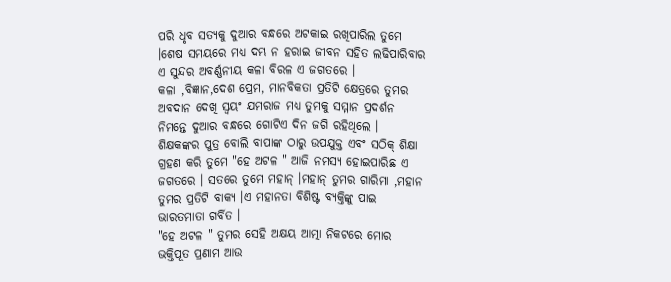ପରି ଧୃବ ସତ୍ୟକୁ ଦୁଆର ବନ୍ଧରେ ଅଟକାଇ ରଖିପାରିଲ ତୁମେ ।ଶେଷ ସମୟରେ ମଧ୍ୟ ଦମ୍ଭ ନ ହରାଇ ଜୀବନ ସହିତ ଲଢିପାରିବାର ଏ ସୁନ୍ଦର ଅବର୍ଣ୍ଣନୀୟ କଳା ବିରଳ ଏ ଜଗତରେ ।
କଳା ,ବିଜ୍ଞାନ,ଦେଶ ପ୍ରେମ, ମାନବିକତା ପ୍ରତିଟି କ୍ଷେତ୍ରରେ ତୁମର ଅବଦାନ ଦେଖି ସ୍ବୟଂ ଯମରାଜ ମଧ୍ୟ ତୁମକୁ ସମ୍ମାନ ପ୍ରଦର୍ଶନ ନିମନ୍ତେ ଦୁଆର ବନ୍ଧରେ ଗୋଟିଏ ଦିନ ଜଗି ରହିଥିଲେ ।
ଶିକ୍ଷକଙ୍କର ପୁତ୍ର ବୋଲି ବାପାଙ୍କ ଠାରୁ ଉପଯୁକ୍ତ ଏବଂ ସଠିକ୍ ଶିକ୍ଷା ଗ୍ରହଣ କରି ତୁମେ "ହେ ଅଟଳ " ଆଜି ନମସ୍ୟ ହୋଇପାରିଛ ଏ ଜଗତରେ । ସତରେ ତୁମେ ମହାନ୍ ।ମହାନ୍ ତୁମର ଗାରିମା ,ମହାନ ତୁମର ପ୍ରତିଟି ବାକ୍ୟ ।ଏ ମହାନତା ବିଶିଷ୍ଟ ବ୍ୟକ୍ତିଙ୍କୁ ପାଇ ଭାରତମାତା ଗର୍ବିତ ।
"ହେ ଅଟଳ " ତୁମର ସେହି ଅକ୍ଷୟ ଆତ୍ମା ନିକଟରେ ମୋର ଭକ୍ତିପୂତ ପ୍ରଣାମ ଆଉ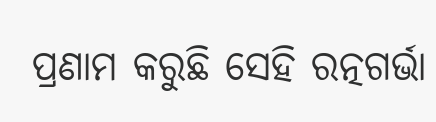ପ୍ରଣାମ କରୁଛି ସେହି ରତ୍ନଗର୍ଭା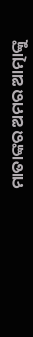ମାତାଙ୍କର ଅମର ଆତ୍ମାଙ୍କୁ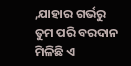,ଯାହାର ଗର୍ଭରୁ ତୁମ ପରି ବରଦାନ ମିଳିଛି ଏ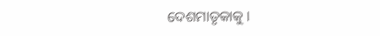ଦେଶମାତୃକାକୁ ।